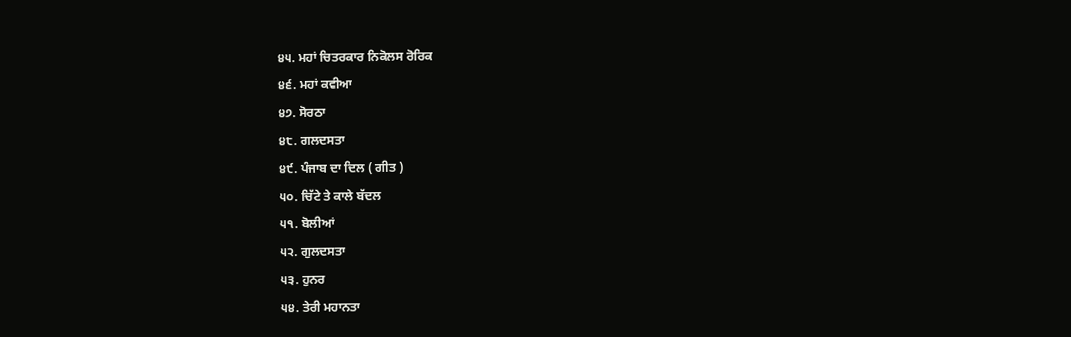੪੫. ਮਹਾਂ ਚਿਤਰਕਾਰ ਨਿਕੋਲਸ ਰੋਰਿਕ
੪੬. ਮਹਾਂ ਕਵੀਆ
੪੭. ਸੋਰਠਾ
੪੮. ਗਲਦਸਤਾ
੪੯. ਪੰਜਾਬ ਦਾ ਦਿਲ ( ਗੀਤ )
੫੦. ਚਿੱਟੇ ਤੇ ਕਾਲੇ ਬੱਦਲ
੫੧. ਬੋਲੀਆਂ
੫੨. ਗੁਲਦਸਤਾ
੫੩. ਹੁਨਰ
੫੪. ਤੇਰੀ ਮਹਾਨਤਾ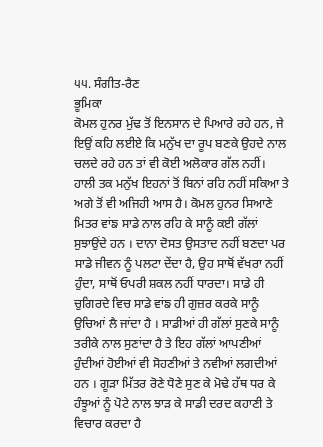੫੫. ਸੰਗੀਤ-ਰੈਣ
ਭੂਮਿਕਾ
ਕੋਮਲ ਹੁਨਰ ਮੁੱਢ ਤੋਂ ਇਨਸਾਨ ਦੇ ਪਿਆਰੇ ਰਹੇ ਹਨ, ਜੇ ਇਉਂ ਕਹਿ ਲਈਏ ਕਿ ਮਨੁੱਖ ਦਾ ਰੂਪ ਬਣਕੇ ਉਹਦੇ ਨਾਲ ਚਲਦੇ ਰਹੇ ਹਨ ਤਾਂ ਵੀ ਕੋਈ ਅਲੋਕਾਰ ਗੱਲ ਨਹੀਂ। ਹਾਲੀ ਤਕ ਮਨੁੱਖ ਇਹਨਾਂ ਤੋਂ ਬਿਨਾਂ ਰਹਿ ਨਹੀਂ ਸਕਿਆ ਤੇ ਅਗੇ ਤੋਂ ਵੀ ਅਜਿਹੀ ਆਸ ਹੈ। ਕੋਮਲ ਹੁਨਰ ਸਿਆਣੇ ਮਿਤਰ ਵਾਂਙ ਸਾਡੇ ਨਾਲ ਰਹਿ ਕੇ ਸਾਨੂੰ ਕਈ ਗੱਲਾਂ ਸੁਝਾਉਂਦੇ ਹਨ । ਦਾਨਾ ਦੋਸਤ ਉਸਤਾਦ ਨਹੀਂ ਬਣਦਾ ਪਰ ਸਾਡੇ ਜੀਵਨ ਨੂੰ ਪਲਟਾ ਦੇਂਦਾ ਹੈ, ਉਹ ਸਾਥੋਂ ਵੱਖਰਾ ਨਹੀਂ ਹੁੰਦਾ, ਸਾਥੋਂ ਓਪਰੀ ਸ਼ਕਲ ਨਹੀਂ ਧਾਰਦਾ। ਸਾਡੇ ਹੀ ਚੁਗਿਰਦੇ ਵਿਚ ਸਾਡੇ ਵਾਂਙ ਹੀ ਗੁਜ਼ਰ ਕਰਕੇ ਸਾਨੂੰ ਉਚਿਆਂ ਲੈ ਜਾਂਦਾ ਹੈ । ਸਾਡੀਆਂ ਹੀ ਗੱਲਾਂ ਸੁਣਕੇ ਸਾਨੂੰ ਤਰੀਕੇ ਨਾਲ ਸੁਣਾਂਦਾ ਹੈ ਤੇ ਇਹ ਗੱਲਾਂ ਆਪਣੀਆਂ ਹੁੰਦੀਆਂ ਹੋਈਆਂ ਵੀ ਸੋਹਣੀਆਂ ਤੇ ਨਵੀਆਂ ਲਗਦੀਆਂ ਹਨ । ਗੂੜਾ ਮਿੱਤਰ ਰੋਣੇ ਧੋਣੇ ਸੁਣ ਕੇ ਮੋਢੇ ਹੱਥ ਧਰ ਕੇ ਹੰਝੂਆਂ ਨੂੰ ਪੋਟੇ ਨਾਲ ਝਾੜ ਕੇ ਸਾਡੀ ਦਰਦ ਕਹਾਣੀ ਤੇ ਵਿਚਾਰ ਕਰਦਾ ਹੈ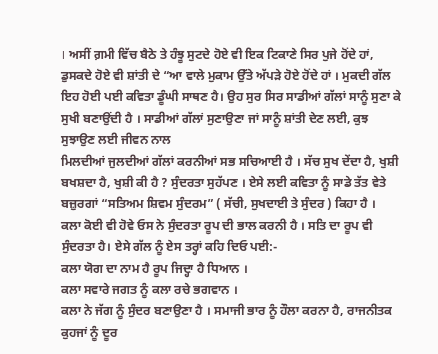। ਅਸੀਂ ਗ਼ਮੀ ਵਿੱਚ ਬੈਠੇ ਤੇ ਹੰਝੂ ਸੁਟਦੇ ਹੋਏ ਵੀ ਇਕ ਟਿਕਾਣੇ ਸਿਰ ਪੁਜੇ ਹੋਂਦੇ ਹਾਂ, ਡੁਸਕਦੇ ਹੋਏ ਵੀ ਸ਼ਾਂਤੀ ਦੇ “ਆ ਵਾਲੇ ਮੁਕਾਮ ਉੱਤੇ ਅੱਪੜੇ ਹੋਏ ਹੋਂਦੇ ਹਾਂ । ਮੁਕਦੀ ਗੱਲ ਇਹ ਹੋਈ ਪਈ ਕਵਿਤਾ ਡੂੰਘੀ ਸਾਥਣ ਹੈ। ਉਹ ਸੁਰ ਸਿਰ ਸਾਡੀਆਂ ਗੱਲਾਂ ਸਾਨੂੰ ਸੁਣਾ ਕੇ ਸੁਖੀ ਬਣਾਉਂਦੀ ਹੈ । ਸਾਡੀਆਂ ਗੱਲਾਂ ਸੁਣਾਉਣਾ ਜਾਂ ਸਾਨੂੰ ਸ਼ਾਂਤੀ ਦੇਣ ਲਈ, ਕੁਝ ਸੁਝਾਉਣ ਲਈ ਜੀਵਨ ਨਾਲ
ਮਿਲਦੀਆਂ ਜੁਲਦੀਆਂ ਗੱਲਾਂ ਕਰਨੀਆਂ ਸਭ ਸਚਿਆਈ ਹੈ । ਸੱਚ ਸੁਖ ਦੇਂਦਾ ਹੈ, ਖੁਸ਼ੀ ਬਖਸ਼ਦਾ ਹੈ, ਖੁਸ਼ੀ ਕੀ ਹੈ ? ਸੁੰਦਰਤਾ ਸੁਹੱਪਣ । ਏਸੇ ਲਈ ਕਵਿਤਾ ਨੂੰ ਸਾਡੇ ਤੱਤ ਵੇਤੇ ਬਜ਼ੁਰਗਾਂ “ਸਤਿਅਮ ਸ਼ਿਵਮ ਸੁੰਦਰਮ” ( ਸੱਚੀ, ਸੁਖਦਾਈ ਤੇ ਸੁੰਦਰ ) ਕਿਹਾ ਹੈ ।
ਕਲਾ ਕੋਈ ਵੀ ਹੋਵੇ ਓਸ ਨੇ ਸੁੰਦਰਤਾ ਰੂਪ ਦੀ ਭਾਲ ਕਰਨੀ ਹੈ । ਸਤਿ ਦਾ ਰੂਪ ਵੀ ਸੁੰਦਰਤਾ ਹੈ। ਏਸੇ ਗੱਲ ਨੂੰ ਏਸ ਤਰ੍ਹਾਂ ਕਹਿ ਦਿਓ ਪਈ:-
ਕਲਾ ਯੋਗ ਦਾ ਨਾਮ ਹੈ ਰੂਪ ਜਿਦ੍ਹਾ ਹੈ ਧਿਆਨ ।
ਕਲਾ ਸਵਾਰੇ ਜਗਤ ਨੂੰ ਕਲਾ ਰਚੇ ਭਗਵਾਨ ।
ਕਲਾ ਨੇ ਜੱਗ ਨੂੰ ਸੁੰਦਰ ਬਣਾਉਣਾ ਹੈ । ਸਮਾਜੀ ਭਾਰ ਨੂੰ ਹੌਲਾ ਕਰਨਾ ਹੈ, ਰਾਜਨੀਤਕ ਕੁਹਜਾਂ ਨੂੰ ਦੂਰ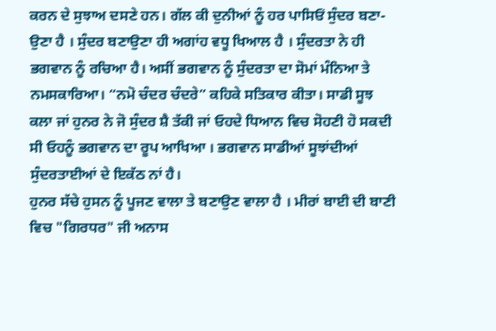ਕਰਨ ਦੇ ਸੁਝਾਅ ਦਸਣੇ ਹਨ। ਗੱਲ ਕੀ ਦੁਨੀਆਂ ਨੂੰ ਹਰ ਪਾਸਿਓਂ ਸੁੰਦਰ ਬਣਾ- ਉਣਾ ਹੈ । ਸੁੰਦਰ ਬਣਾਉਣਾ ਹੀ ਅਗਾਂਹ ਵਧੂ ਖਿਆਲ ਹੈ । ਸੁੰਦਰਤਾ ਨੇ ਹੀ ਭਗਵਾਨ ਨੂੰ ਰਚਿਆ ਹੈ। ਅਸੀਂ ਭਗਵਾਨ ਨੂੰ ਸੁੰਦਰਤਾ ਦਾ ਸੋਮਾਂ ਮੰਨਿਆ ਤੇ ਨਮਸਕਾਰਿਆ। “ਨਮੋ ਚੰਦਰ ਚੰਦਰੇ” ਕਹਿਕੇ ਸਤਿਕਾਰ ਕੀਤਾ। ਸਾਡੀ ਸੂਝ ਕਲਾ ਜਾਂ ਹੁਨਰ ਨੇ ਜੋ ਸੁੰਦਰ ਸ਼ੈ ਤੱਕੀ ਜਾਂ ਓਹਦੇ ਧਿਆਨ ਵਿਚ ਸੋਹਣੀ ਹੋ ਸਕਦੀ ਸੀ ਓਹਨੂੰ ਭਗਵਾਨ ਦਾ ਰੂਪ ਆਖਿਆ । ਭਗਵਾਨ ਸਾਡੀਆਂ ਸੂਝਾਂਦੀਆਂ ਸੁੰਦਰਤਾਈਆਂ ਦੇ ਇਕੱਠ ਨਾਂ ਹੈ।
ਹੁਨਰ ਸੱਚੇ ਹੁਸਨ ਨੂੰ ਪੂਜਣ ਵਾਲਾ ਤੇ ਬਣਾਉਣ ਵਾਲਾ ਹੈ । ਮੀਰਾਂ ਬਾਈ ਦੀ ਬਾਣੀ ਵਿਚ "ਗਿਰਧਰ" ਜੀ ਅਨਾਸ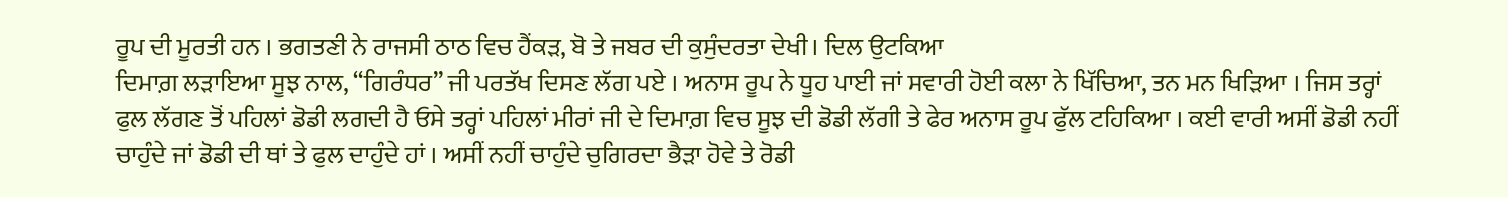ਰੂਪ ਦੀ ਮੂਰਤੀ ਹਨ । ਭਗਤਣੀ ਨੇ ਰਾਜਸੀ ਠਾਠ ਵਿਚ ਹੈਂਕੜ, ਬੋ ਤੇ ਜਬਰ ਦੀ ਕੁਸੁੰਦਰਤਾ ਦੇਖੀ। ਦਿਲ ਉਟਕਿਆ
ਦਿਮਾਗ਼ ਲੜਾਇਆ ਸੂਝ ਨਾਲ, “ਗਿਰੰਧਰ” ਜੀ ਪਰਤੱਖ ਦਿਸਣ ਲੱਗ ਪਏ । ਅਨਾਸ ਰੂਪ ਨੇ ਧੂਹ ਪਾਈ ਜਾਂ ਸਵਾਰੀ ਹੋਈ ਕਲਾ ਨੇ ਖਿੱਚਿਆ, ਤਨ ਮਨ ਖਿੜਿਆ । ਜਿਸ ਤਰ੍ਹਾਂ ਫੁਲ ਲੱਗਣ ਤੋਂ ਪਹਿਲਾਂ ਡੋਡੀ ਲਗਦੀ ਹੈ ਓਸੇ ਤਰ੍ਹਾਂ ਪਹਿਲਾਂ ਮੀਰਾਂ ਜੀ ਦੇ ਦਿਮਾਗ਼ ਵਿਚ ਸੂਝ ਦੀ ਡੋਡੀ ਲੱਗੀ ਤੇ ਫੇਰ ਅਨਾਸ ਰੂਪ ਫੁੱਲ ਟਹਿਕਿਆ । ਕਈ ਵਾਰੀ ਅਸੀਂ ਡੋਡੀ ਨਹੀਂ ਚਾਹੁੰਦੇ ਜਾਂ ਡੋਡੀ ਦੀ ਥਾਂ ਤੇ ਫੁਲ ਦਾਹੁੰਦੇ ਹਾਂ । ਅਸੀਂ ਨਹੀਂ ਚਾਹੁੰਦੇ ਚੁਗਿਰਦਾ ਭੈੜਾ ਹੋਵੇ ਤੇ ਰੋਡੀ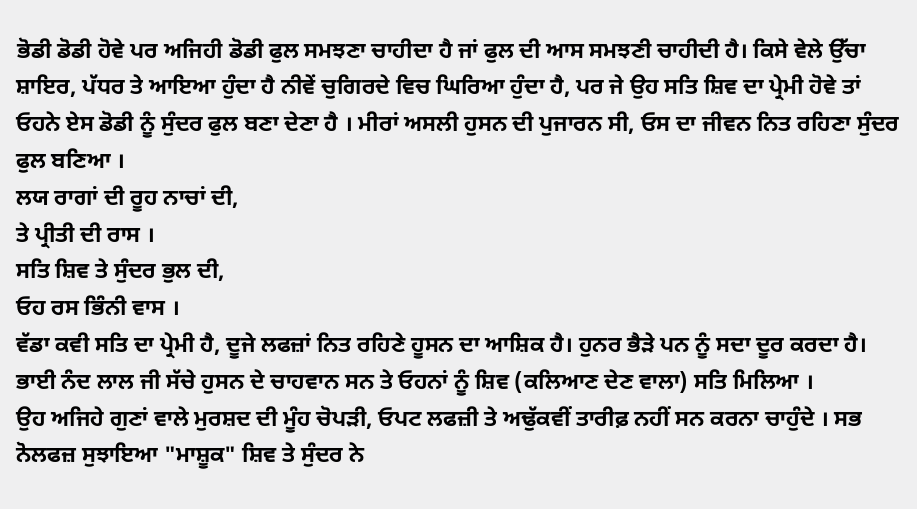ਭੋਡੀ ਡੋਡੀ ਹੋਵੇ ਪਰ ਅਜਿਹੀ ਡੋਡੀ ਫੁਲ ਸਮਝਣਾ ਚਾਹੀਦਾ ਹੈ ਜਾਂ ਫੁਲ ਦੀ ਆਸ ਸਮਝਣੀ ਚਾਹੀਦੀ ਹੈ। ਕਿਸੇ ਵੇਲੇ ਉੱਚਾ ਸ਼ਾਇਰ, ਪੱਧਰ ਤੇ ਆਇਆ ਹੁੰਦਾ ਹੈ ਨੀਵੇਂ ਚੁਗਿਰਦੇ ਵਿਚ ਘਿਰਿਆ ਹੁੰਦਾ ਹੈ, ਪਰ ਜੇ ਉਹ ਸਤਿ ਸ਼ਿਵ ਦਾ ਪ੍ਰੇਮੀ ਹੋਵੇ ਤਾਂ ਓਹਨੇ ਏਸ ਡੋਡੀ ਨੂੰ ਸੁੰਦਰ ਫੁਲ ਬਣਾ ਦੇਣਾ ਹੈ । ਮੀਰਾਂ ਅਸਲੀ ਹੁਸਨ ਦੀ ਪੁਜਾਰਨ ਸੀ, ਓਸ ਦਾ ਜੀਵਨ ਨਿਤ ਰਹਿਣਾ ਸੁੰਦਰ ਫੁਲ ਬਣਿਆ ।
ਲਯ ਰਾਗਾਂ ਦੀ ਰੂਹ ਨਾਚਾਂ ਦੀ,
ਤੇ ਪ੍ਰੀਤੀ ਦੀ ਰਾਸ ।
ਸਤਿ ਸ਼ਿਵ ਤੇ ਸੁੰਦਰ ਭੁਲ ਦੀ,
ਓਹ ਰਸ ਭਿੰਨੀ ਵਾਸ ।
ਵੱਡਾ ਕਵੀ ਸਤਿ ਦਾ ਪ੍ਰੇਮੀ ਹੈ, ਦੂਜੇ ਲਫਜ਼ਾਂ ਨਿਤ ਰਹਿਣੇ ਹੂਸਨ ਦਾ ਆਸ਼ਿਕ ਹੈ। ਹੁਨਰ ਭੈੜੇ ਪਨ ਨੂੰ ਸਦਾ ਦੂਰ ਕਰਦਾ ਹੈ। ਭਾਈ ਨੰਦ ਲਾਲ ਜੀ ਸੱਚੇ ਹੁਸਨ ਦੇ ਚਾਹਵਾਨ ਸਨ ਤੇ ਓਹਨਾਂ ਨੂੰ ਸ਼ਿਵ (ਕਲਿਆਣ ਦੇਣ ਵਾਲਾ) ਸਤਿ ਮਿਲਿਆ ।
ਉਹ ਅਜਿਹੇ ਗੁਣਾਂ ਵਾਲੇ ਮੁਰਸ਼ਦ ਦੀ ਮੂੰਹ ਚੋਪੜੀ, ਓਪਟ ਲਫਜ਼ੀ ਤੇ ਅਢੁੱਕਵੀਂ ਤਾਰੀਫ਼ ਨਹੀਂ ਸਨ ਕਰਨਾ ਚਾਹੁੰਦੇ । ਸਭ ਨੋਲਫਜ਼ ਸੁਝਾਇਆ "ਮਾਸ਼ੂਕ" ਸ਼ਿਵ ਤੇ ਸੁੰਦਰ ਨੇ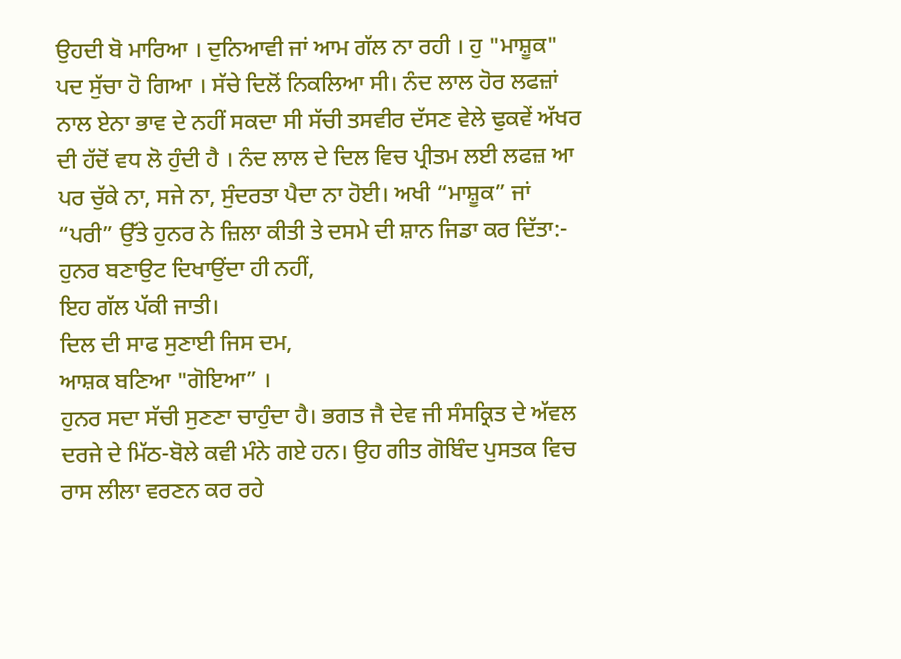ਉਹਦੀ ਬੋ ਮਾਰਿਆ । ਦੁਨਿਆਵੀ ਜਾਂ ਆਮ ਗੱਲ ਨਾ ਰਹੀ । ਹੁ "ਮਾਸ਼ੂਕ" ਪਦ ਸੁੱਚਾ ਹੋ ਗਿਆ । ਸੱਚੇ ਦਿਲੋਂ ਨਿਕਲਿਆ ਸੀ। ਨੰਦ ਲਾਲ ਹੋਰ ਲਫਜ਼ਾਂ ਨਾਲ ਏਨਾ ਭਾਵ ਦੇ ਨਹੀਂ ਸਕਦਾ ਸੀ ਸੱਚੀ ਤਸਵੀਰ ਦੱਸਣ ਵੇਲੇ ਢੁਕਵੇਂ ਅੱਖਰ ਦੀ ਹੱਦੋਂ ਵਧ ਲੋ ਹੁੰਦੀ ਹੈ । ਨੰਦ ਲਾਲ ਦੇ ਦਿਲ ਵਿਚ ਪ੍ਰੀਤਮ ਲਈ ਲਫਜ਼ ਆ ਪਰ ਚੁੱਕੇ ਨਾ, ਸਜੇ ਨਾ, ਸੁੰਦਰਤਾ ਪੈਦਾ ਨਾ ਹੋਈ। ਅਖੀ “ਮਾਸ਼ੂਕ” ਜਾਂ “ਪਰੀ” ਉੱਤੇ ਹੁਨਰ ਨੇ ਜ਼ਿਲਾ ਕੀਤੀ ਤੇ ਦਸਮੇ ਦੀ ਸ਼ਾਨ ਜਿਡਾ ਕਰ ਦਿੱਤਾ:-
ਹੁਨਰ ਬਣਾਉਟ ਦਿਖਾਉਂਦਾ ਹੀ ਨਹੀਂ,
ਇਹ ਗੱਲ ਪੱਕੀ ਜਾਤੀ।
ਦਿਲ ਦੀ ਸਾਫ ਸੁਣਾਈ ਜਿਸ ਦਮ,
ਆਸ਼ਕ ਬਣਿਆ "ਗੋਇਆ” ।
ਹੁਨਰ ਸਦਾ ਸੱਚੀ ਸੁਣਣਾ ਚਾਹੁੰਦਾ ਹੈ। ਭਗਤ ਜੈ ਦੇਵ ਜੀ ਸੰਸਕ੍ਰਿਤ ਦੇ ਅੱਵਲ ਦਰਜੇ ਦੇ ਮਿੱਠ-ਬੋਲੇ ਕਵੀ ਮੰਨੇ ਗਏ ਹਨ। ਉਹ ਗੀਤ ਗੋਬਿੰਦ ਪੁਸਤਕ ਵਿਚ ਰਾਸ ਲੀਲਾ ਵਰਣਨ ਕਰ ਰਹੇ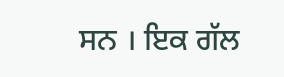ਸਨ । ਇਕ ਗੱਲ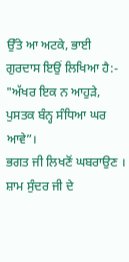ਉੱਤੇ ਆ ਅਟਕੇ, ਭਾਈ ਗੁਰਦਾਸ ਇਉਂ ਲਿਖਿਆ ਹੈ:-
"ਅੱਖਰ ਇਕ ਨ ਆਹੁੜੇ,
ਪੁਸਤਕ ਬੰਨ੍ਹ ਸੰਧਿਆ ਘਰ ਆਵੇ”।
ਭਗਤ ਜੀ ਲਿਖਣੋਂ ਘਬਰਾਉਣ । ਸ਼ਾਮ ਸੁੰਦਰ ਜੀ ਦੇ